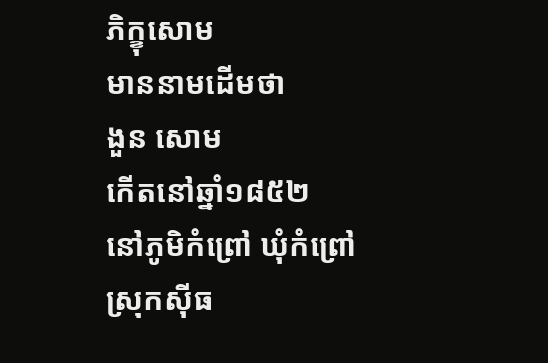ភិក្ខុសោម
មាននាមដើមថា
ងួន សោម
កើតនៅឆ្នាំ១៨៥២
នៅភូមិកំព្រៅ ឃុំកំព្រៅ
ស្រុកស៊ីធ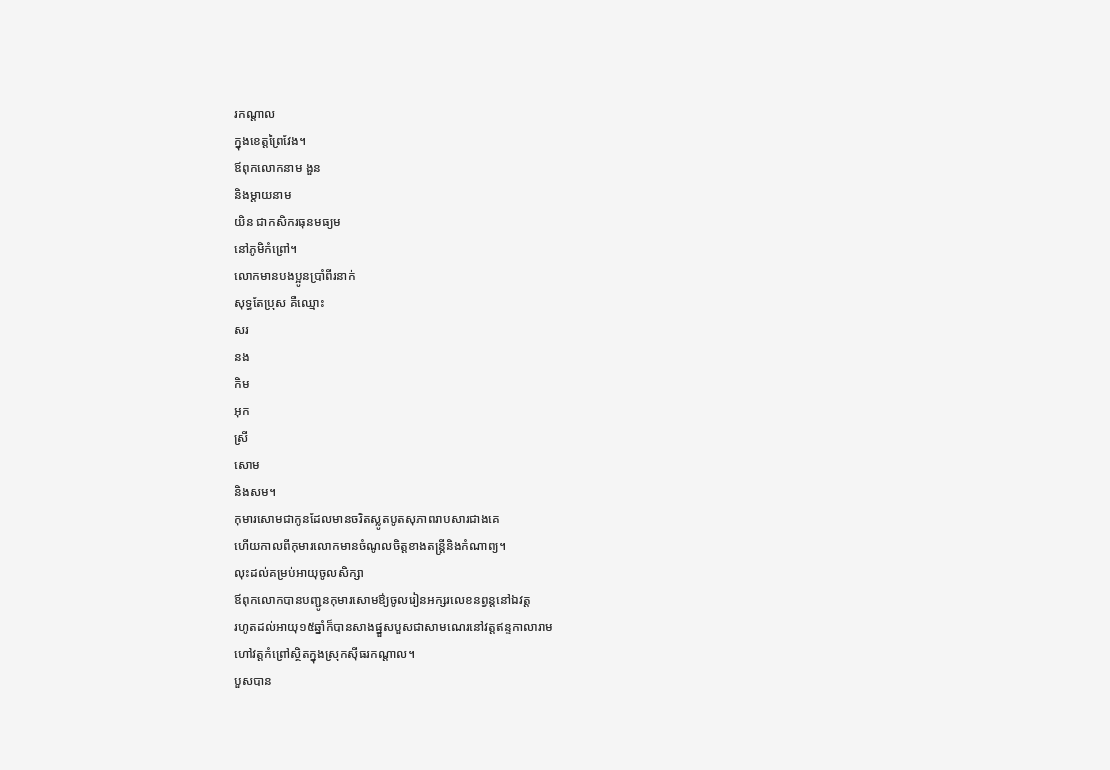រកណ្តាល
ក្នុងខេត្តព្រៃវែង។
ឪពុកលោកនាម ងួន
និងម្តាយនាម
យិន ជាកសិករធុនមធ្យម
នៅភូមិកំព្រៅ។
លោកមានបងប្អូនប្រាំពីរនាក់
សុទ្ធតែប្រុស គឺឈ្មោះ
សរ
នង
កិម
អុក
ស្រី
សោម
និងសម។
កុមារសោមជាកូនដែលមានចរិតស្លូតបូតសុភាពរាបសារជាងគេ
ហើយកាលពីកុមារលោកមានចំណូលចិត្តខាងតន្រ្តីនិងកំណាព្យ។
លុះដល់គម្រប់អាយុចូលសិក្សា
ឪពុកលោកបានបញ្ជូនកុមារសោមឳ្យចូលរៀនអក្សរលេខនព្វន្តនៅឯវត្ត
រហូតដល់អាយុ១៥ឆ្នាំក៏បានសាងផ្នួសបួសជាសាមណេរនៅវត្តឥន្ទកាលារាម
ហៅវត្តកំព្រៅស្ថិតក្នុងស្រុកស៊ីធរកណ្តាល។
បួសបាន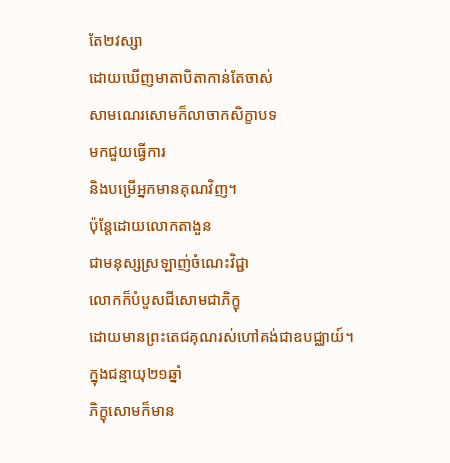តែ២វស្សា
ដោយឃើញមាតាបិតាកាន់តែចាស់
សាមណេរសោមក៏លាចាកសិក្ខាបទ
មកជួយធ្វើការ
និងបម្រើអ្នកមានគុណវិញ។
ប៉ុន្តែដោយលោកតាងួន
ជាមនុស្សស្រឡាញ់ចំណេះវិជ្ជា
លោកក៏បំបួសជីសោមជាភិក្ខុ
ដោយមានព្រះតេជគុណរស់ហៅគង់ជាឧបជ្ឈាយ៍។
ក្នុងជន្មាយុ២១ឆ្នាំ
ភិក្ខុសោមក៏មាន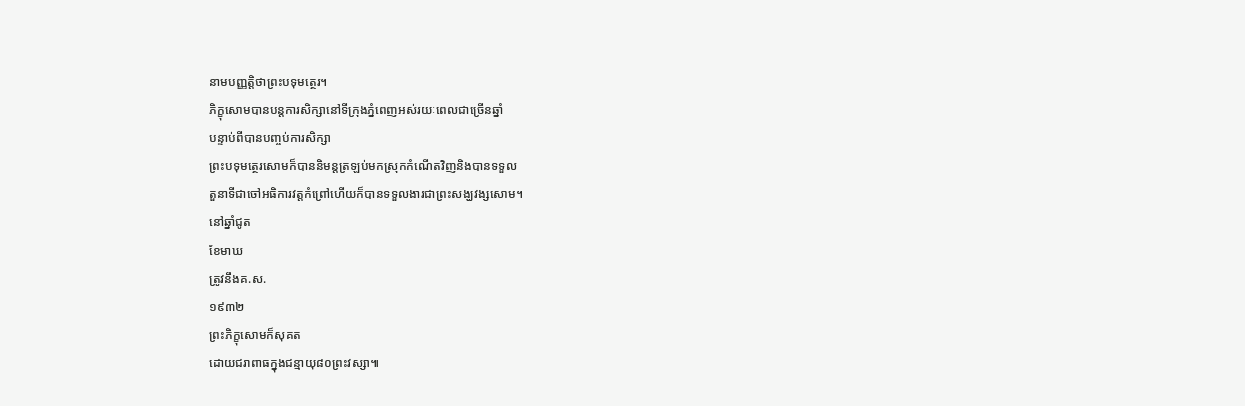នាមបញ្ញត្តិថាព្រះបទុមត្ថេរ។
ភិក្ខុសោមបានបន្តការសិក្សានៅទីក្រុងភ្នំពេញអស់រយៈពេលជាច្រើនឆ្នាំ
បន្ទាប់ពីបានបញ្ចប់ការសិក្សា
ព្រះបទុមត្ថេរសោមក៏បាននិមន្តត្រឡប់មកស្រុកកំណើតវិញនិងបានទទួល
តួនាទីជាចៅអធិការវត្តកំព្រៅហើយក៏បានទទួលងារជាព្រះសង្ឃវង្សសោម។
នៅឆ្នាំជូត
ខែមាឃ
ត្រូវនឹងគ.ស.
១៩៣២
ព្រះភិក្ខុសោមក៏សុគត
ដោយជរាពាធក្នុងជន្មាយុ៨០ព្រះវស្សា៕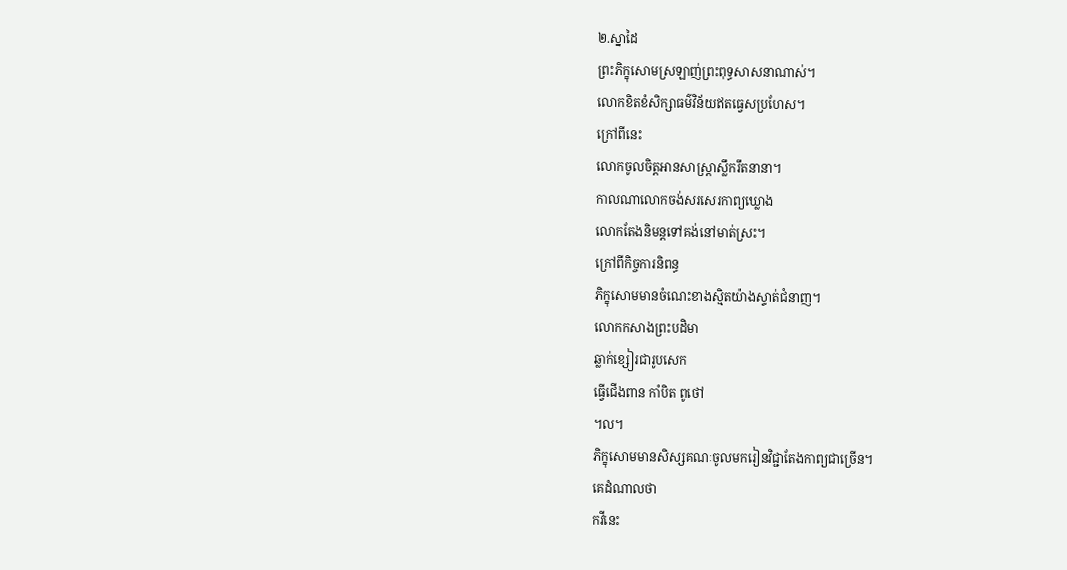២.ស្នាដៃ
ព្រះភិក្ខុសោមស្រឡាញ់ព្រះពុទ្ធសាសនាណាស់។
លោកខិតខំសិក្សាធម៌វិន័យឥតធ្វេសប្រហែស។
ក្រៅពីនេះ
លោកចូលចិត្តអានសាស្ត្រាស្លឹករឹតនានា។
កាលណាលោកចង់សរសេរកាព្យឃ្លោង
លោកតែងនិមន្តទៅគង់នៅមាត់ស្រះ។
ក្រៅពីកិច្ចការនិពន្ធ
ភិក្ខុសោមមានចំណេះខាងស្មិតយ៉ាងស្ទាត់ជំនាញ។
លោកកសាងព្រះបដិមា
ឆ្លាក់ខ្សៀរជារូបសេក
ធ្វើជើងពាន កាំបិត ពូថៅ
។ល។
ភិក្ខុសោមមានសិស្សគណៈចូលមករៀនវិជ្ជាតែងកាព្យជាច្រើន។
គេដំណាលថា
កវីនេះ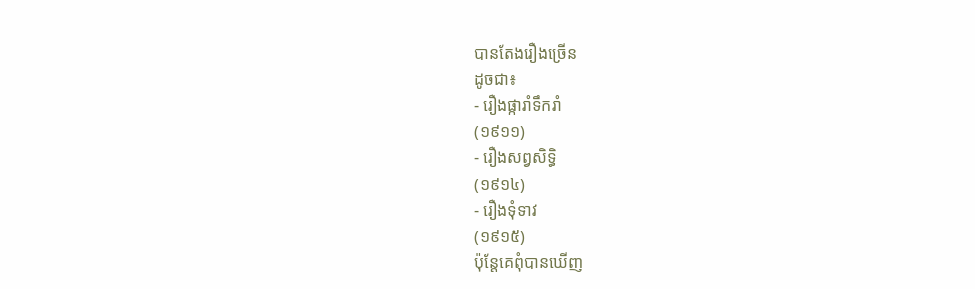បានតែងរឿងច្រើន
ដូចជា៖
- រឿងផ្ការាំទឹករាំ
(១៩១១)
- រឿងសព្វសិទ្ធិ
(១៩១៤)
- រឿងទុំទាវ
(១៩១៥)
ប៉ុន្តែគេពុំបានឃើញ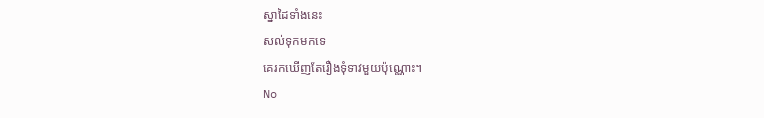ស្នាដៃទាំងនេះ
សល់ទុកមកទេ
គេរកឃើញតែរឿងទុំទាវមួយប៉ុណ្ណោះ។
No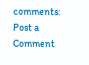comments:
Post a Comment